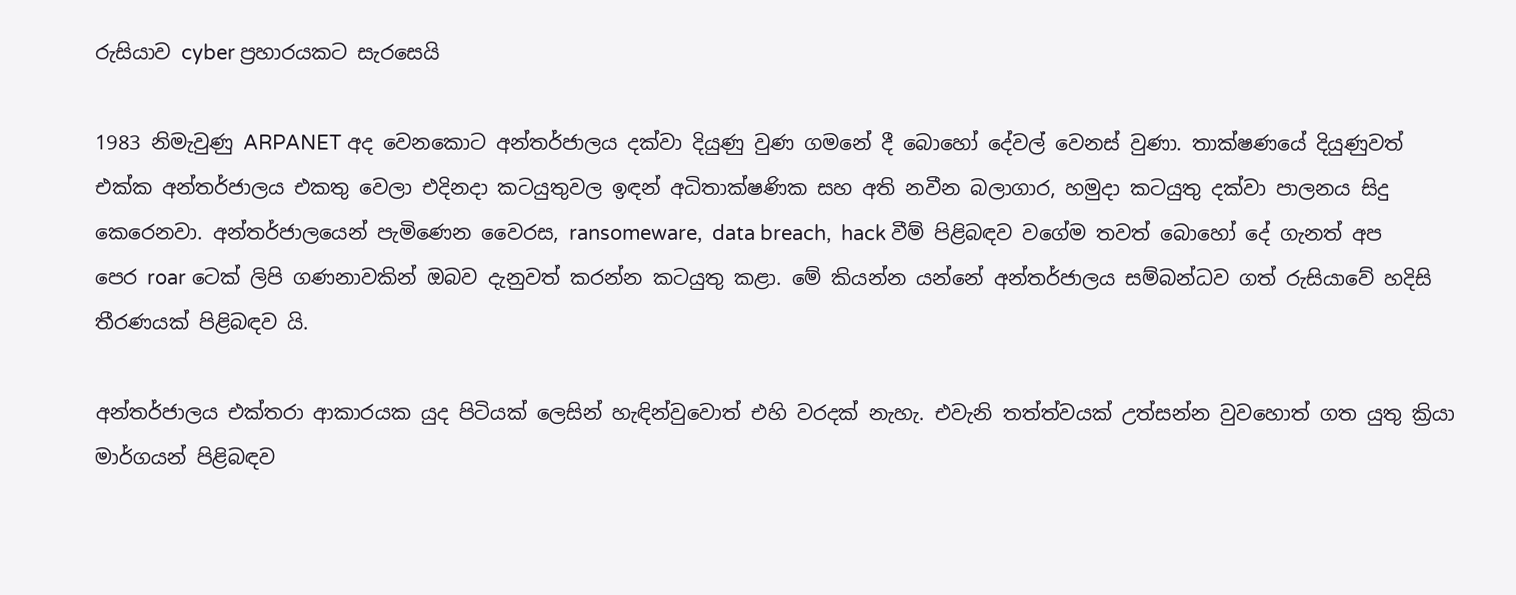රුසියාව cyber ප්‍රහාරයකට සැරසෙයි

1983 නිමැවුණු ARPANET අද වෙනකොට අන්තර්ජාලය දක්වා දියුණු වුණ ගමනේ දී බොහෝ දේවල් වෙනස් වුණා. තාක්ෂණයේ දියුණුවත් එක්ක අන්තර්ජාලය එකතු වෙලා එදිනදා කටයුතුවල ඉඳන් අධිතාක්ෂණික සහ අති නවීන බලාගාර, හමුදා කටයුතු දක්වා පාලනය සිදු කෙරෙනවා. අන්තර්ජාලයෙන් පැමිණෙන වෛරස, ransomeware,  data breach,  hack වීම් පිළිබඳව වගේම තවත් බොහෝ දේ ගැනත් අප පෙර roar ටෙක් ලිපි ගණනාවකින් ඔබව දැනුවත් කරන්න කටයුතු කළා. මේ කියන්න යන්නේ අන්තර්ජාලය සම්බන්ධව ගත් රුසියාවේ හදිසි තීරණයක් පිළිබඳව යි.

අන්තර්ජාලය එක්තරා ආකාරයක යුද පිටියක් ලෙසින් හැඳින්වුවොත් එහි වරදක් නැහැ. එවැනි තත්ත්වයක් උත්සන්න වුවහොත් ගත යුතු ක්‍රියා මාර්ගයන් පිළිබඳව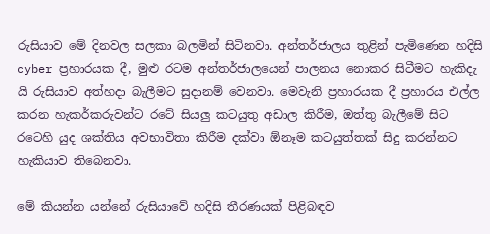රුසියාව මේ දිනවල සලකා බලමින් සිටිනවා. අන්තර්ජාලය තුළින් පැමිණෙන හදිසි cyber ප්‍රහාරයක දී, මුළු රටම අන්තර්ජාලයෙන් පාලනය නොකර සිටීමට හැකිදැ යි රුසියාව අත්හදා බැලීමට සුදානම් වෙනවා. මෙවැනි ප්‍රහාරයක දී ප්‍රහාරය එල්ල කරන හැකර්කරුවන්ට රටේ සියලු කටයුතු අඩාල කිරීම, ඔත්තු බැලීමේ සිට රටෙහි යුද ශක්තිය අවභාවිතා කිරීම දක්වා ඕනෑම කටයුත්තක් සිදු කරන්නට හැකියාව තිබෙනවා.

මේ කියන්න යන්නේ රුසියාවේ හදිසි තීරණයක් පිළිබඳව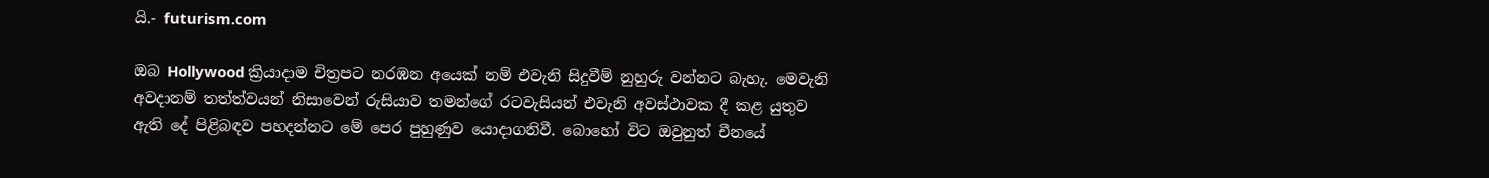යි.- futurism.com

ඔබ Hollywood ක්‍රියාදාම චිත්‍රපට නරඹන අයෙක් නම් එවැනි සිදුවීම් නුහුරු වන්නට බැහැ. මෙවැනි අවදානම් තත්ත්වයන් නිසාවෙන් රුසියාව තමන්ගේ රටවැසියන් එවැනි අවස්ථාවක දී කළ යුතුව ඇති දේ පිළිබඳව පහදන්නට මේ පෙර පුහුණුව යොදාගනිවී. බොහෝ විට ඔවුනුත් චීනයේ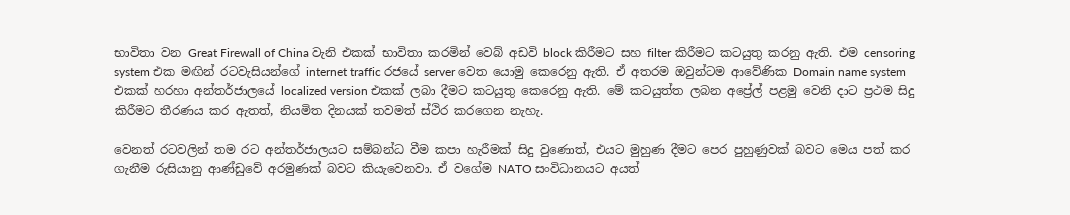භාවිතා වන Great Firewall of China වැනි එකක් භාවිතා කරමින් වෙබ් අඩවි block කිරීමට සහ filter කිරීමට කටයුතු කරනු ඇති. එම censoring system එක මඟින් රටවැසියන්ගේ internet traffic රජයේ server වෙත යොමු කෙරෙනු ඇති. ඒ අතරම ඔවුන්ටම ආවේණික Domain name system එකක් හරහා අන්තර්ජාලයේ localized version එකක් ලබා දීමට කටයුතු කෙරෙනු ඇති. මේ කටයුත්ත ලබන අප්‍රේල් පළමු වෙනි දාට ප්‍රථම සිදු කිරීමට තීරණය කර ඇතත්, නියමිත දිනයක් තවමත් ස්ථිර කරගෙන නැහැ.

වෙනත් රටවලින් තම රට අන්තර්ජාලයට සම්බන්ධ වීම කපා හැරීමක් සිදු වුණොත්, එයට මුහුණ දීමට පෙර පුහුණුවක් බවට මෙය පත් කර ගැනීම රුසියානු ආණ්ඩුවේ අරමුණක් බවට කියැවෙනවා. ඒ වගේම NATO සංවිධානයට අයත්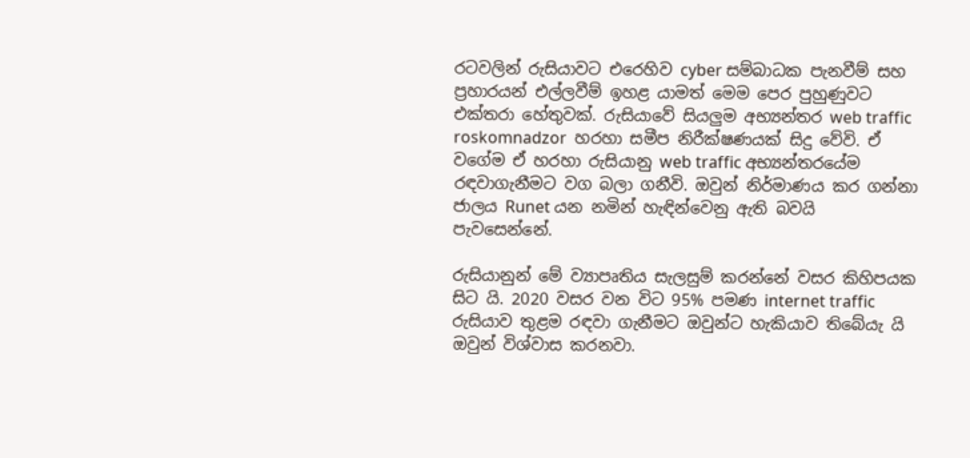රටවලින් රුසියාවට එරෙහිව cyber සම්බාධක පැනවීම් සහ ප්‍රහාරයන් එල්ලවීම් ඉහළ යාමත් මෙම පෙර පුහුණුවට එක්තරා හේතුවක්. රුසියාවේ සියලුම අභ්‍යන්තර web traffic roskomnadzor  හරහා සමීප නිරීක්ෂණයක් සිදු වේවි. ඒ වගේම ඒ හරහා රුසියානු web traffic අභ්‍යන්තරයේම රඳවාගැනීමට වග බලා ගනීවි. ඔවුන් නිර්මාණය කර ගන්නා ජාලය Runet යන නමින් හැඳින්වෙනු ඇති බවයි පැවසෙන්නේ.

රුසියානුන් මේ ව්‍යාපෘතිය සැලසුම් කරන්නේ වසර කිහිපයක සිට යි. 2020 වසර වන විට 95% පමණ internet traffic රුසියාව තුළම රඳවා ගැනීමට ඔවුන්ට හැකියාව තිබේයැ යි ඔවුන් විශ්වාස කරනවා.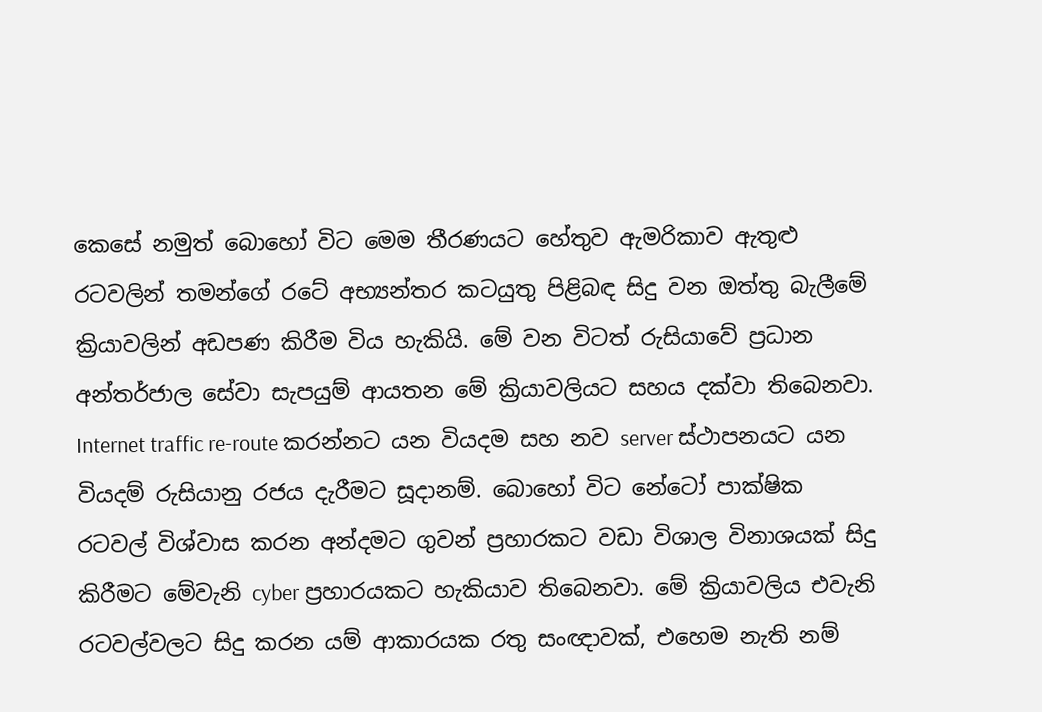කෙසේ නමුත් බොහෝ විට මෙම තීරණයට හේතුව ඇමරිකාව ඇතුළු රටවලින් තමන්ගේ රටේ අභ්‍යන්තර කටයුතු පිළිබඳ සිදු වන ඔත්තු බැලීමේ ක්‍රියාවලින් අඩපණ කිරීම විය හැකියි. මේ වන විටත් රුසියාවේ ප්‍රධාන අන්තර්ජාල සේවා සැපයුම් ආයතන මේ ක්‍රියාවලියට සහය දක්වා තිබෙනවා. Internet traffic re-route කරන්නට යන වියදම සහ නව server ස්ථාපනයට යන වියදම් රුසියානු රජය දැරීමට සූදානම්. බොහෝ විට නේටෝ පාක්ෂික රටවල් විශ්වාස කරන අන්දමට ගුවන් ප්‍රහාරකට වඩා විශාල විනාශයක් සිදු කිරීමට මේවැනි cyber ප්‍රහාරයකට හැකියාව තිබෙනවා. මේ ක්‍රියාවලිය එවැනි රටවල්වලට සිදු කරන යම් ආකාරයක රතු සංඥාවක්, එහෙම නැති නම්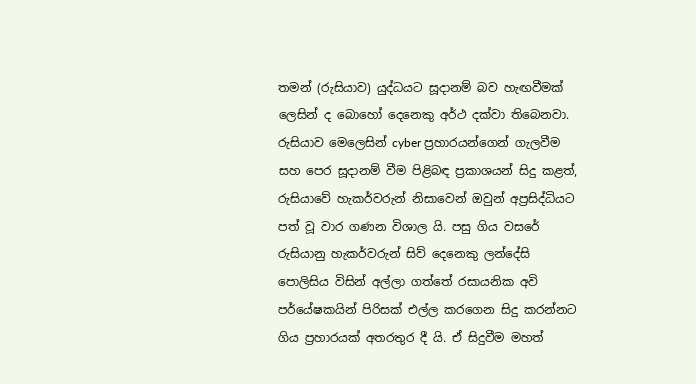තමන් (රුසියාව) යුද්ධයට සූදානම් බව හැඟවීමක් ලෙසින් ද බොහෝ දෙනෙකු අර්ථ දක්වා තිබෙනවා. රුසියාව මෙලෙසින් cyber ප්‍රහාරයන්ගෙන් ගැලවීම සහ පෙර සූදානම් වීම පිළිබඳ ප්‍රකාශයන් සිදු කළත්, රුසියාවේ හැකර්වරුන් නිසාවෙන් ඔවුන් අප්‍රසිද්ධියට පත් වූ වාර ගණන විශාල යි. පසු ගිය වසරේ රුසියානු හැකර්වරුන් සිව් දෙනෙකු ලන්දේසි පොලිසිය විසින් අල්ලා ගත්තේ රසායනික අවි පර්යේෂකයින් පිරිසක් එල්ල කරගෙන සිදු කරන්නට ගිය ප්‍රහාරයක් අතරතුර දී යි. ඒ සිදුවීම මහත්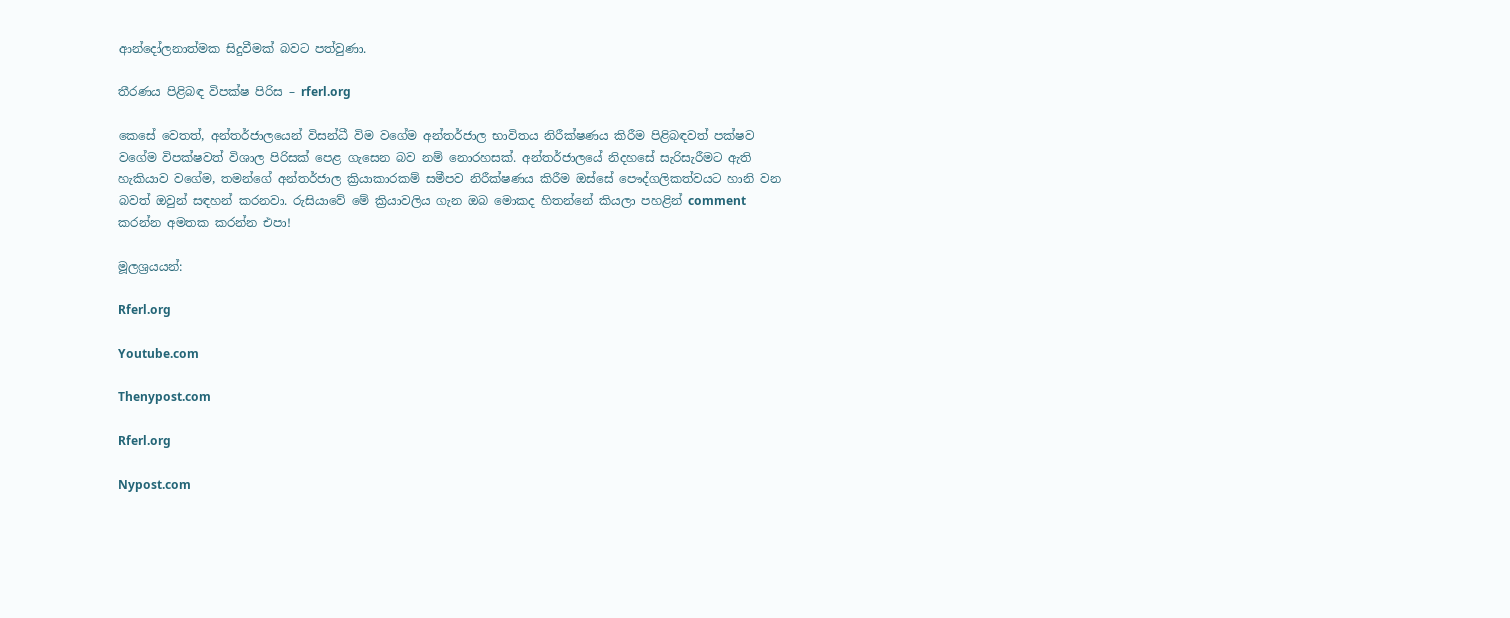ආන්දෝලනාත්මක සිදුවීමක් බවට පත්වුණා.

තීරණය පිළිබඳ විපක්ෂ පිරිස – rferl.org

කෙසේ වෙතත්, අන්තර්ජාලයෙන් විසන්ධී විම වගේම අන්තර්ජාල භාවිතය නිරීක්ෂණය කිරීම පිළිබඳවත් පක්ෂව වගේම විපක්ෂවත් විශාල පිරිසක් පෙළ ගැසෙන බව නම් නොරහසක්. අන්තර්ජාලයේ නිදහසේ සැරිසැරීමට ඇති හැකියාව වගේම, තමන්ගේ අන්තර්ජාල ක්‍රියාකාරකම් සමීපව නිරීක්ෂණය කිරීම ඔස්සේ පෞද්ගලිකත්වයට හානි වන බවත් ඔවුන් සඳහන් කරනවා. රුසියාවේ මේ ක්‍රියාවලිය ගැන ඔබ මොකද හිතන්නේ කියලා පහළින් comment කරන්න අමතක කරන්න එපා!

මූලශ්‍රයයන්:

Rferl.org

Youtube.com

Thenypost.com

Rferl.org

Nypost.com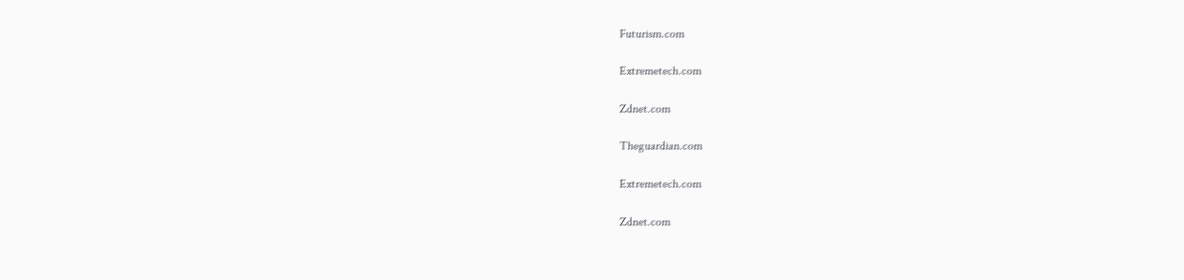Futurism.com

Extremetech.com

Zdnet.com

Theguardian.com

Extremetech.com

Zdnet.com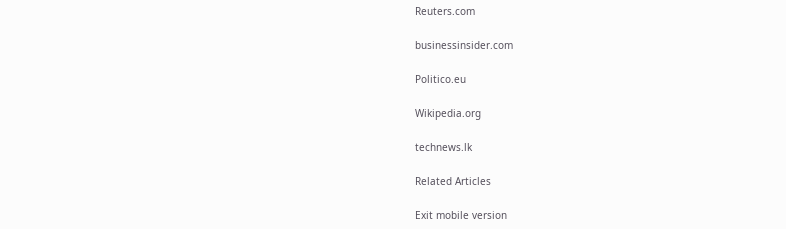Reuters.com

businessinsider.com

Politico.eu

Wikipedia.org

technews.lk

Related Articles

Exit mobile version